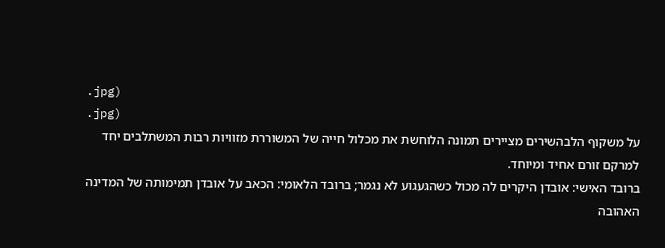.jpg)
.jpg)
על משקוף הלבהשירים מציירים תמונה הלוחשת את מכלול חייה של המשוררת מזוויות רבות המשתלבים יחד למרקם זורם אחיד ומיוחד.
ברובד האישי: אובדן היקרים לה מכול כשהגעגוע לא נגמר; ברובד הלאומי: הכאב על אובדן תמימותה של המדינה האהובה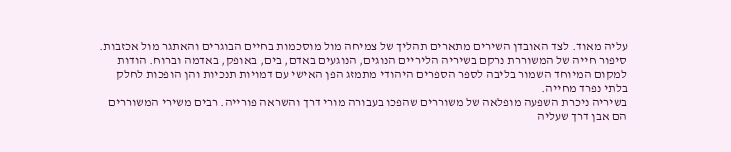עליה מאוד. לצד האובדן השירים מתארים תהליך של צמיחה מול מוסכמות בחיים הבוגרים והאתגר מול אכזבות.
סיפור חייה של המשוררת נרקם בשיריה הליריים הנוגים, הנוגעים באדם, בים, באופק, באדמה וברוח. הודות למקום המיוחד השמור בליבה לספר הספרים היהודי מתמזג הפן האישי עם דמויות תנכיות והן הופכות לחלק בלתי נפרד מחייה.
בשיריה ניכרת השפעה מופלאה של משוררים שהפכו בעבורה מורי דרך והשראה פורייה. רבים משירי המשוררים הם אבן דרך שעליה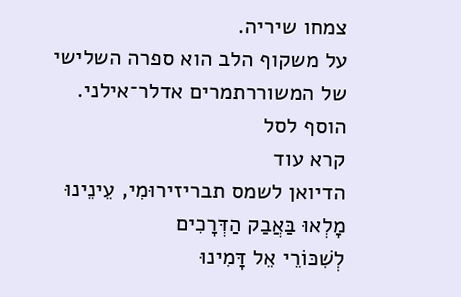צמחו שיריה.
על משקוף הלב הוא ספרה השלישי של המשוררתמרים אדלר־אילני.
הוסף לסל
קרא עוד
הדיואן לשמס תבריזירוּמִי, עֵינֵינוּ מָלְאוּ בַּאֲבַק הַדְּרָכִים
לְשִׁכּוֹרֵי אֵל דָּמִינוּ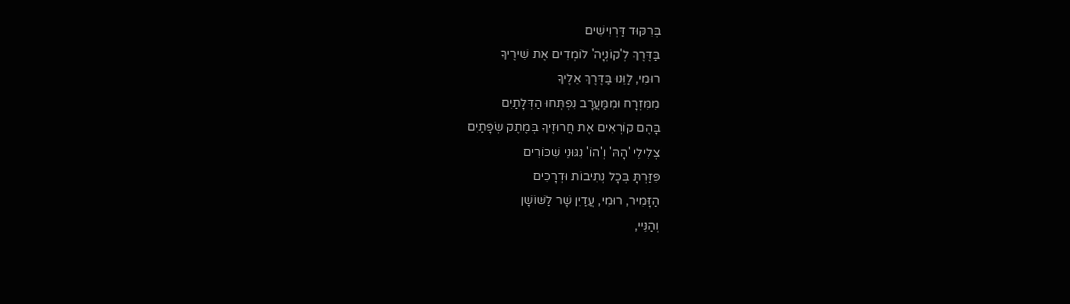בְּרִקּוּד דַּרְוִישִׁים
בַּדֶּרֶךְ לְ'קוֹנְיָה' לוֹמְדִים אֶת שִׁירֶיךָ
רוּמִי, לַוֵּנוּ בַּדֶּרֶךְ אֵלֶיךָ
מִמִּזְרָח וּמִמַּעֲרָב נִפְתְּחוּ הַדְּלָתַיִם
בָּהֶם קוֹרְאִים אֶת חֲרוּזֶיךָ בְּמֶתֶק שְׂפָתַיִם
צְלִילֵי 'הָהּ' וְ'הוֹ' נִגּוּנֵי שִׁכּוֹרִים
פִּזַּרְתָּ בְּכָל נְתִיבוֹת וּדְרָכִים
הַזָּמִיר, רוּמִי, עֲדַיִן שָׁר לַשּׁוֹשָׁן
וְהַנֵּיי,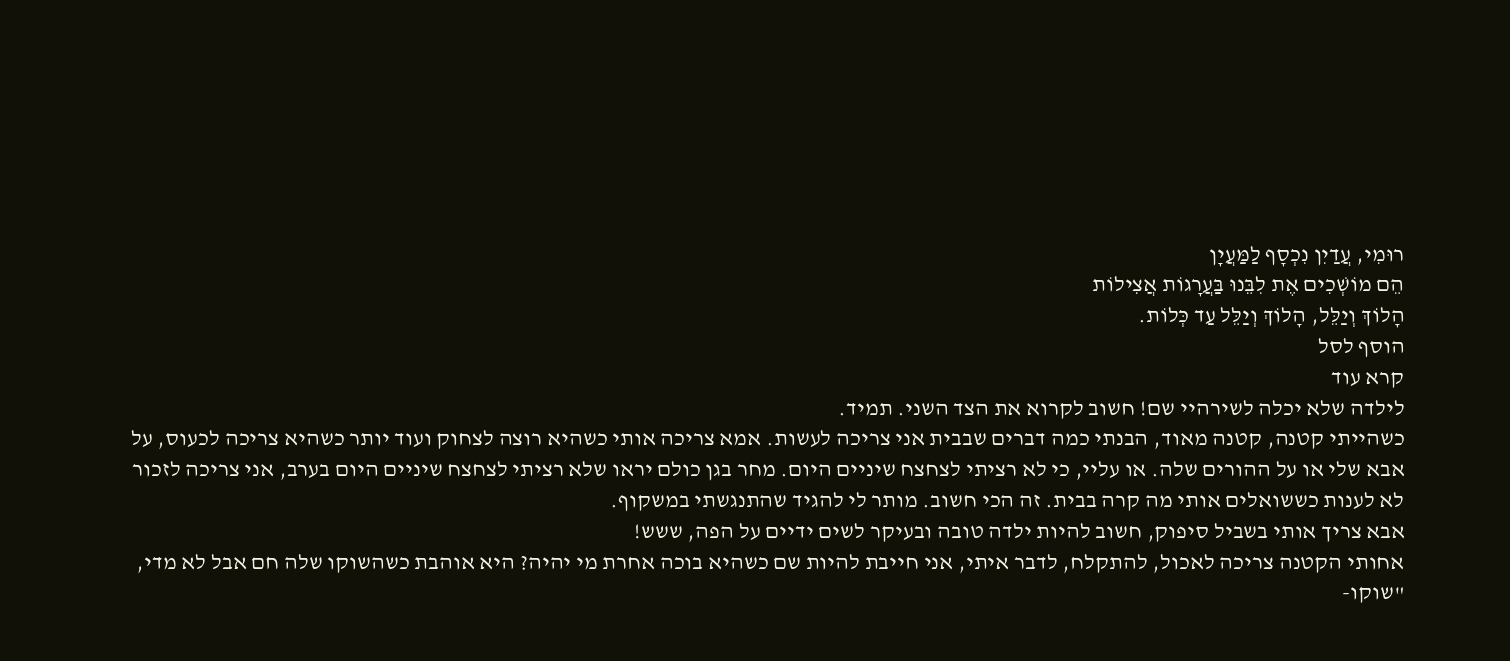רוּמִי, עֲדַיִן נִכְסָף לַמַּעֲיָן
הֵם מוֹשְׁכִים אֶת לִבֵּנוּ בַּעֲרָגוֹת אֲצִילוֹת
הָלוֹךְ וְיַלֵּל, הָלוֹךְ וְיַלֵּל עַד כְּלוֹת.
הוסף לסל
קרא עוד
לילדה שלא יכלה לשירהיי שם! חשוב לקרוא את הצד השני. תמיד.
כשהייתי קטנה, קטנה מאוד, הבנתי כמה דברים שבבית אני צריכה לעשות. אמא צריכה אותי כשהיא רוצה לצחוק ועוד יותר כשהיא צריכה לכעוס, על אבא שלי או על ההורים שלה. או עליי, כי לא רציתי לצחצח שיניים היום. מחר בגן כולם יראו שלא רציתי לצחצח שיניים היום בערב, אני צריכה לזכור לא לענות כששואלים אותי מה קרה בבית. זה הכי חשוב. מותר לי להגיד שהתנגשתי במשקוף.
אבא צריך אותי בשביל סיפוק, חשוב להיות ילדה טובה ובעיקר לשים ידיים על הפה, ששש!
אחותי הקטנה צריכה לאכול, להתקלח, לדבר איתי, אני חייבת להיות שם כשהיא בוכה אחרת מי יהיה? היא אוהבת כשהשוקו שלה חם אבל לא מדי, "שוקו-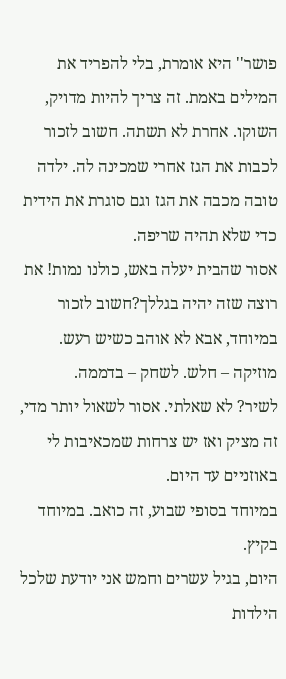פושר'' היא אומרת, בלי להפריד את המילים באמת. זה צריך להיות מדויק, השוקו. אחרת לא תשתה. חשוב לזכור לכבות את הגז אחרי שמכינה לה. ילדה טובה מכבה את הגז וגם סוגרת את הידית כדי שלא תהיה שריפה.
אסור שהבית יעלה באש, כולנו נמות! את רוצה שזה יהיה בגללך?חשוב לזכור במיוחד, אבא לא אוהב כשיש רעש.
מוזיקה – חלש. לשחק – בדממה.
לשיר? לא שאלתי. אסור לשאול יותר מדי, זה מציק ואז יש צרחות שמכאיבות לי באוזניים עד היום.
במיוחד בסופי שבוע, זה כואב. במיוחד בקיץ.
היום, בגיל עשרים וחמש אני יודעת שלכל הילדות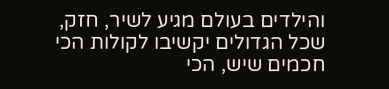והילדים בעולם מגיע לשיר, חזק, שכל הגדולים יקשיבו לקולות הכי חכמים שיש, הכי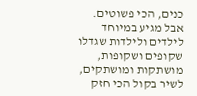כנים, הכי פשוטים.
אבל מגיע במיוחד לילדים ולילדות שגדלו שקופים ושקופות, מושתקות ומושתקים, לשיר בקול הכי חזק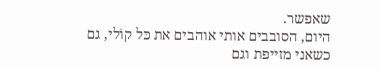שאפשר.
היום, הסובבים אותי אוהבים את כּל קוֹלי, גם כשאני מזייפת וגם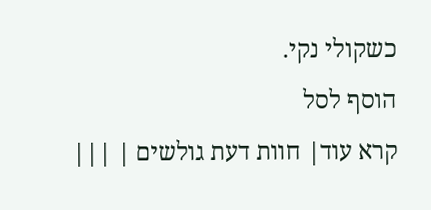כשקולי נקי.
הוסף לסל
קרא עוד| חוות דעת גולשים | |||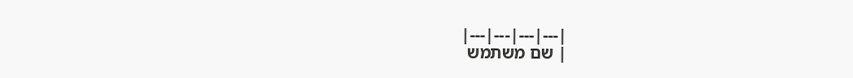|---|---|---|---|
| שם משתמש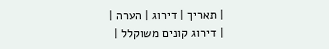| תאריך | דירוג | הערה |
| דירוג קונים משוקלל |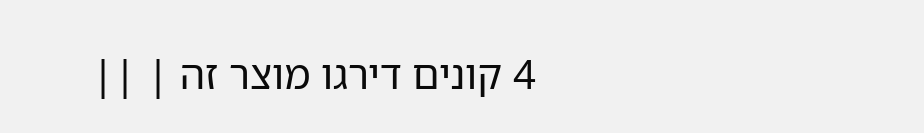4 קונים דירגו מוצר זה | ||